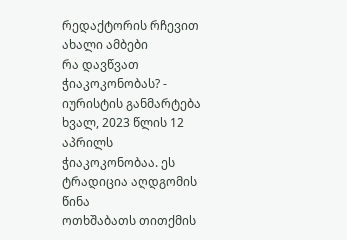რედაქტორის რჩევით
ახალი ამბები
რა დავწვათ ჭიაკოკონობას? - იურისტის განმარტება
ხვალ, 2023 წლის 12 აპრილს ჭიაკოკონობაა. ეს ტრადიცია აღდგომის წინა
ოთხშაბათს თითქმის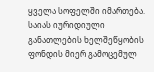ყველა სოფელში იმართება.
საიას იურიდიული განათლების ხელშეწყობის ფონდის მიერ გამოცემულ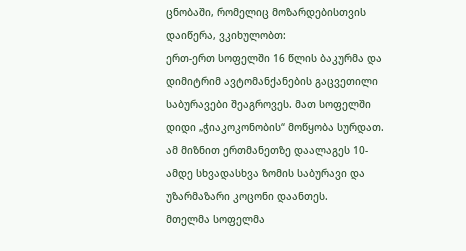ცნობაში, რომელიც მოზარდებისთვის დაიწერა, ვკიხულობთ:
ერთ-ერთ სოფელში 16 წლის ბაკურმა და დიმიტრიმ ავტომანქანების გაცვეთილი საბურავები შეაგროვეს. მათ სოფელში დიდი „ჭიაკოკონობის“ მოწყობა სურდათ. ამ მიზნით ერთმანეთზე დაალაგეს 10-ამდე სხვადასხვა ზომის საბურავი და უზარმაზარი კოცონი დაანთეს.
მთელმა სოფელმა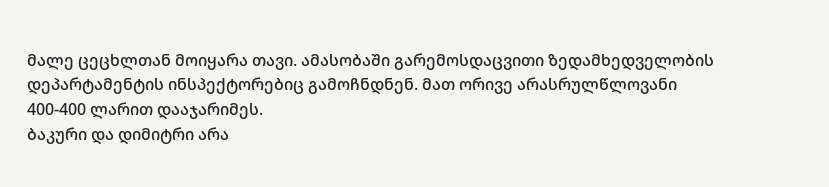მალე ცეცხლთან მოიყარა თავი. ამასობაში გარემოსდაცვითი ზედამხედველობის დეპარტამენტის ინსპექტორებიც გამოჩნდნენ. მათ ორივე არასრულწლოვანი 400-400 ლარით დააჯარიმეს.
ბაკური და დიმიტრი არა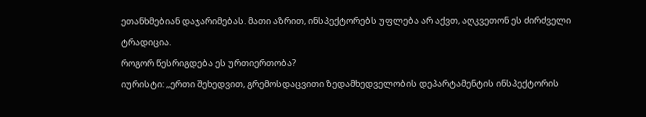ეთანხმებიან დაჯარიმებას. მათი აზრით, ინსპექტორებს უფლება არ აქვთ, აღკვეთონ ეს ძირძველი ტრადიცია.
როგორ წესრიგდება ეს ურთიერთობა?
იურისტი: ,,ერთი შეხედვით, გრემოსდაცვითი ზედამხედველობის დეპარტამენტის ინსპექტორის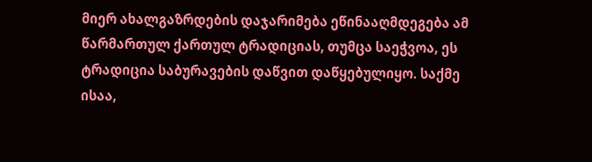მიერ ახალგაზრდების დაჯარიმება ეწინააღმდეგება ამ წარმართულ ქართულ ტრადიციას, თუმცა საეჭვოა, ეს ტრადიცია საბურავების დაწვით დაწყებულიყო. საქმე ისაა,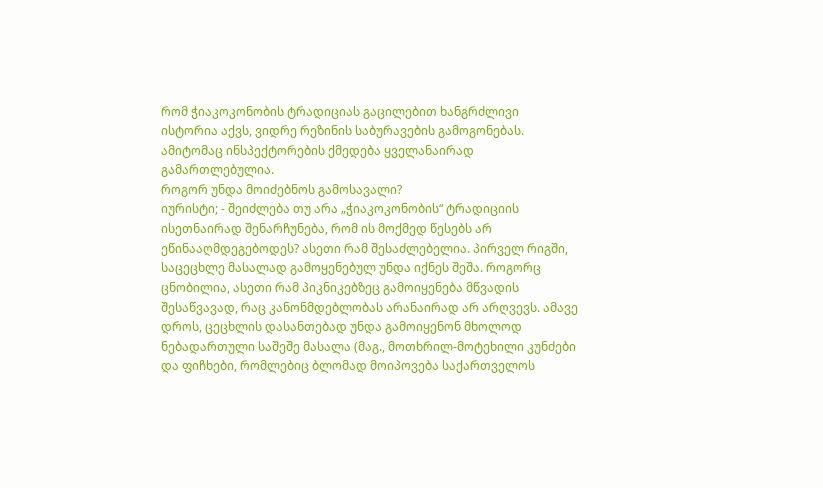რომ ჭიაკოკონობის ტრადიციას გაცილებით ხანგრძლივი ისტორია აქვს, ვიდრე რეზინის საბურავების გამოგონებას. ამიტომაც ინსპექტორების ქმედება ყველანაირად გამართლებულია.
როგორ უნდა მოიძებნოს გამოსავალი?
იურისტი; - შეიძლება თუ არა „ჭიაკოკონობის“ ტრადიციის ისეთნაირად შენარჩუნება, რომ ის მოქმედ წესებს არ ეწინააღმდეგებოდეს? ასეთი რამ შესაძლებელია. პირველ რიგში, საცეცხლე მასალად გამოყენებულ უნდა იქნეს შეშა. როგორც ცნობილია, ასეთი რამ პიკნიკებზეც გამოიყენება მწვადის შესაწვავად, რაც კანონმდებლობას არანაირად არ არღვევს. ამავე დროს, ცეცხლის დასანთებად უნდა გამოიყენონ მხოლოდ ნებადართული საშეშე მასალა (მაგ., მოთხრილ-მოტეხილი კუნძები და ფიჩხები, რომლებიც ბლომად მოიპოვება საქართველოს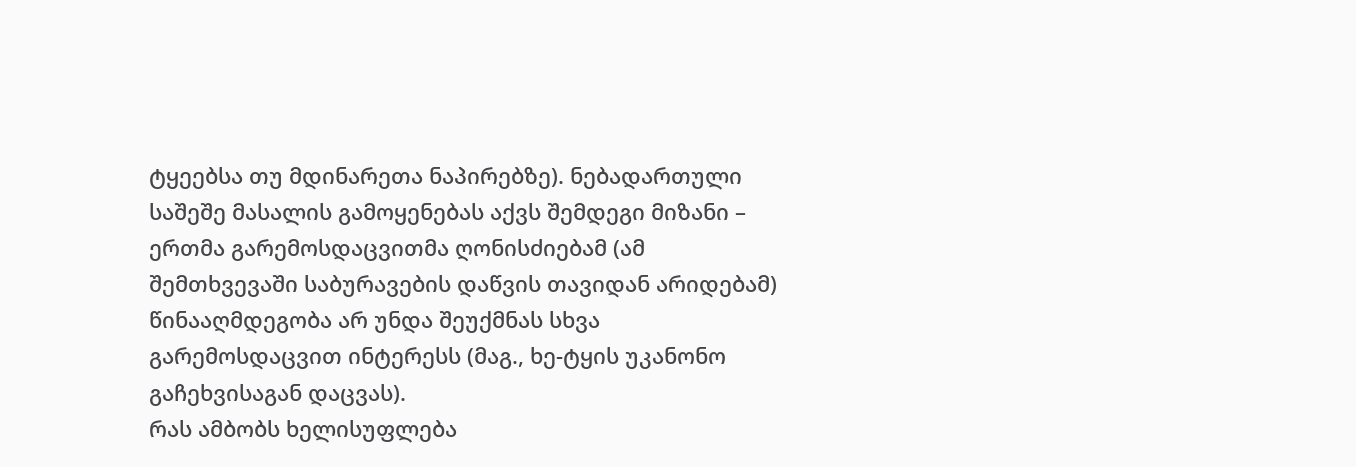ტყეებსა თუ მდინარეთა ნაპირებზე). ნებადართული საშეშე მასალის გამოყენებას აქვს შემდეგი მიზანი – ერთმა გარემოსდაცვითმა ღონისძიებამ (ამ შემთხვევაში საბურავების დაწვის თავიდან არიდებამ) წინააღმდეგობა არ უნდა შეუქმნას სხვა გარემოსდაცვით ინტერესს (მაგ., ხე-ტყის უკანონო გაჩეხვისაგან დაცვას).
რას ამბობს ხელისუფლება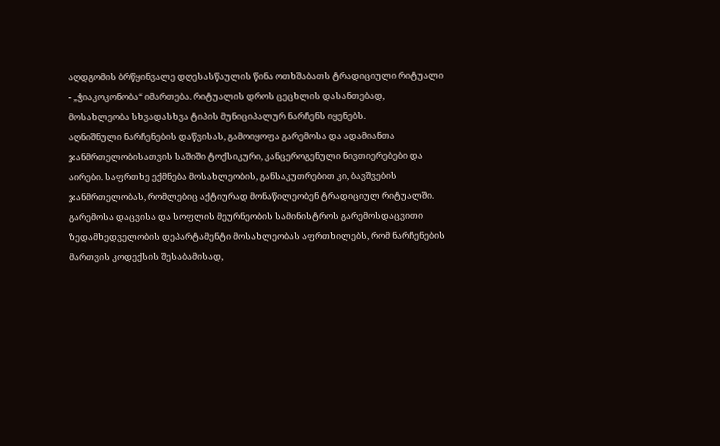აღდგომის ბრწყინვალე დღესასწაულის წინა ოთხშაბათს ტრადიციული რიტუალი - „ჭიაკოკონობა“ იმართება. რიტუალის დროს ცეცხლის დასანთებად, მოსახლეობა სხვადასხვა ტიპის მუნიციპალურ ნარჩენს იყენებს.
აღნიშნული ნარჩენების დაწვისას, გამოიყოფა გარემოსა და ადამიანთა ჯანმრთელობისათვის საშიში ტოქსიკური, კანცეროგენული ნივთიერებები და აირები. საფრთხე ექმნება მოსახლეობის, განსაკუთრებით კი, ბავშვების ჯანმრთელობას, რომლებიც აქტიურად მონაწილეობენ ტრადიციულ რიტუალში.
გარემოსა დაცვისა და სოფლის მეურნეობის სამინისტროს გარემოსდაცვითი ზედამხედველობის დეპარტამენტი მოსახლეობას აფრთხილებს, რომ ნარჩენების მართვის კოდექსის შესაბამისად,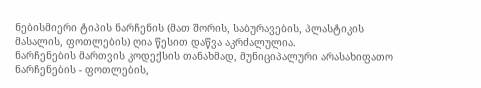ნებისმიერი ტიპის ნარჩენის (მათ შორის, საბურავების, პლასტიკის მასალის, ფოთლების) ღია წესით დაწვა აკრძალულია.
ნარჩენების მართვის კოდექსის თანახმად, მუნიციპალური არასახიფათო ნარჩენების - ფოთლების,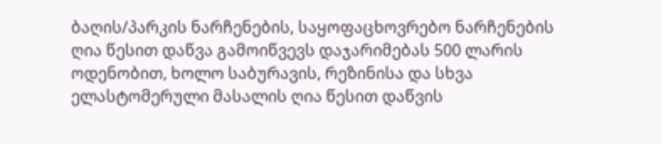ბაღის/პარკის ნარჩენების, საყოფაცხოვრებო ნარჩენების ღია წესით დაწვა გამოიწვევს დაჯარიმებას 500 ლარის ოდენობით, ხოლო საბურავის, რეზინისა და სხვა ელასტომერული მასალის ღია წესით დაწვის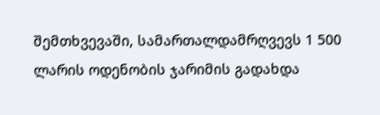შემთხვევაში, სამართალდამრღვევს 1 500 ლარის ოდენობის ჯარიმის გადახდა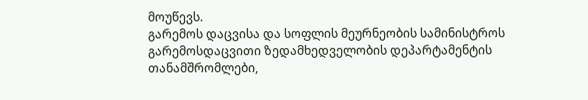მოუწევს.
გარემოს დაცვისა და სოფლის მეურნეობის სამინისტროს გარემოსდაცვითი ზედამხედველობის დეპარტამენტის თანამშრომლები,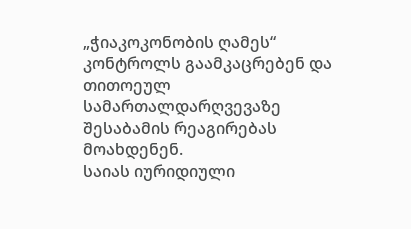„ჭიაკოკონობის ღამეს“ კონტროლს გაამკაცრებენ და თითოეულ სამართალდარღვევაზე შესაბამის რეაგირებას მოახდენენ.
საიას იურიდიული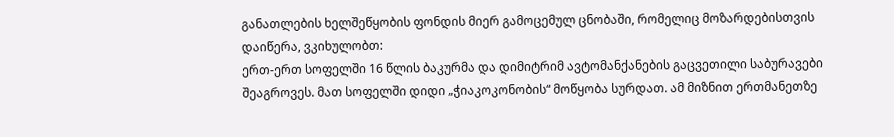განათლების ხელშეწყობის ფონდის მიერ გამოცემულ ცნობაში, რომელიც მოზარდებისთვის დაიწერა, ვკიხულობთ:
ერთ-ერთ სოფელში 16 წლის ბაკურმა და დიმიტრიმ ავტომანქანების გაცვეთილი საბურავები შეაგროვეს. მათ სოფელში დიდი „ჭიაკოკონობის“ მოწყობა სურდათ. ამ მიზნით ერთმანეთზე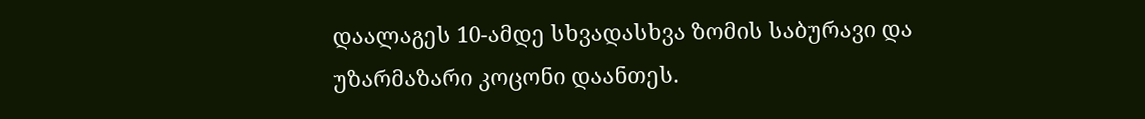დაალაგეს 10-ამდე სხვადასხვა ზომის საბურავი და უზარმაზარი კოცონი დაანთეს.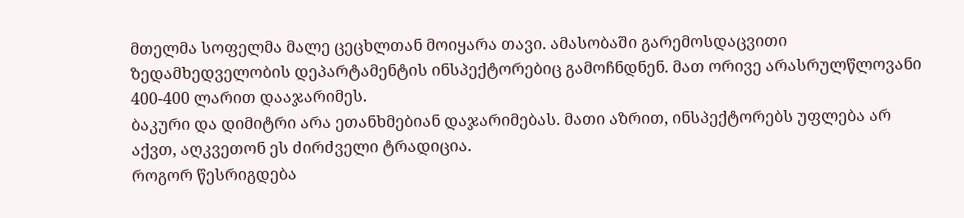მთელმა სოფელმა მალე ცეცხლთან მოიყარა თავი. ამასობაში გარემოსდაცვითი ზედამხედველობის დეპარტამენტის ინსპექტორებიც გამოჩნდნენ. მათ ორივე არასრულწლოვანი 400-400 ლარით დააჯარიმეს.
ბაკური და დიმიტრი არა ეთანხმებიან დაჯარიმებას. მათი აზრით, ინსპექტორებს უფლება არ აქვთ, აღკვეთონ ეს ძირძველი ტრადიცია.
როგორ წესრიგდება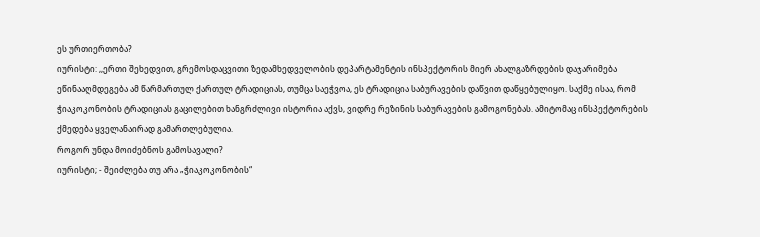ეს ურთიერთობა?
იურისტი: ,,ერთი შეხედვით, გრემოსდაცვითი ზედამხედველობის დეპარტამენტის ინსპექტორის მიერ ახალგაზრდების დაჯარიმება ეწინააღმდეგება ამ წარმართულ ქართულ ტრადიციას, თუმცა საეჭვოა, ეს ტრადიცია საბურავების დაწვით დაწყებულიყო. საქმე ისაა, რომ ჭიაკოკონობის ტრადიციას გაცილებით ხანგრძლივი ისტორია აქვს, ვიდრე რეზინის საბურავების გამოგონებას. ამიტომაც ინსპექტორების ქმედება ყველანაირად გამართლებულია.
როგორ უნდა მოიძებნოს გამოსავალი?
იურისტი; - შეიძლება თუ არა „ჭიაკოკონობის“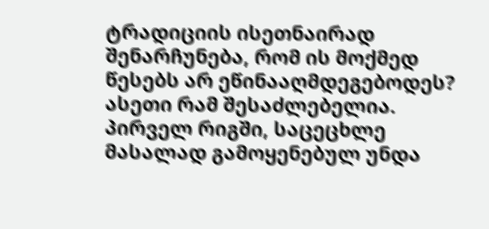ტრადიციის ისეთნაირად შენარჩუნება, რომ ის მოქმედ წესებს არ ეწინააღმდეგებოდეს? ასეთი რამ შესაძლებელია. პირველ რიგში, საცეცხლე მასალად გამოყენებულ უნდა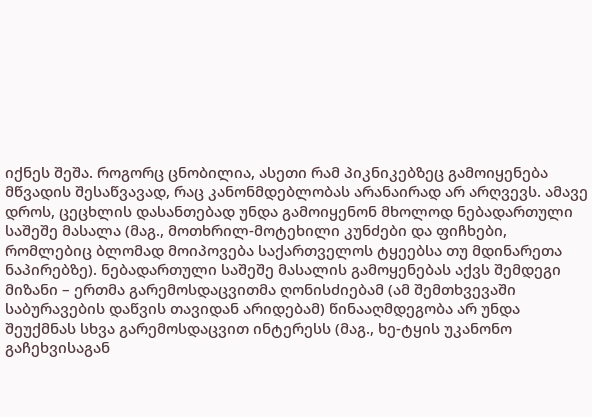იქნეს შეშა. როგორც ცნობილია, ასეთი რამ პიკნიკებზეც გამოიყენება მწვადის შესაწვავად, რაც კანონმდებლობას არანაირად არ არღვევს. ამავე დროს, ცეცხლის დასანთებად უნდა გამოიყენონ მხოლოდ ნებადართული საშეშე მასალა (მაგ., მოთხრილ-მოტეხილი კუნძები და ფიჩხები, რომლებიც ბლომად მოიპოვება საქართველოს ტყეებსა თუ მდინარეთა ნაპირებზე). ნებადართული საშეშე მასალის გამოყენებას აქვს შემდეგი მიზანი – ერთმა გარემოსდაცვითმა ღონისძიებამ (ამ შემთხვევაში საბურავების დაწვის თავიდან არიდებამ) წინააღმდეგობა არ უნდა შეუქმნას სხვა გარემოსდაცვით ინტერესს (მაგ., ხე-ტყის უკანონო გაჩეხვისაგან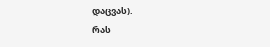დაცვას).
რას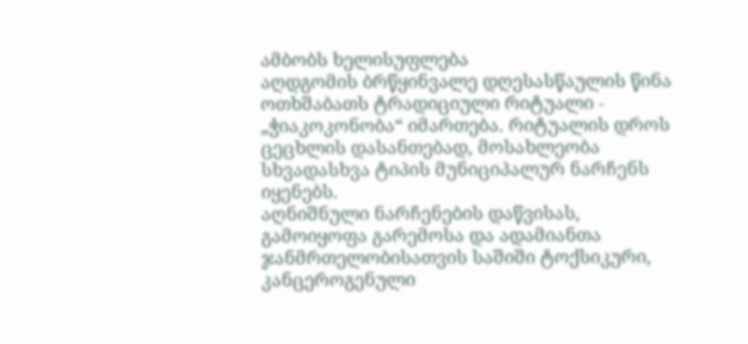ამბობს ხელისუფლება
აღდგომის ბრწყინვალე დღესასწაულის წინა ოთხშაბათს ტრადიციული რიტუალი - „ჭიაკოკონობა“ იმართება. რიტუალის დროს ცეცხლის დასანთებად, მოსახლეობა სხვადასხვა ტიპის მუნიციპალურ ნარჩენს იყენებს.
აღნიშნული ნარჩენების დაწვისას, გამოიყოფა გარემოსა და ადამიანთა ჯანმრთელობისათვის საშიში ტოქსიკური, კანცეროგენული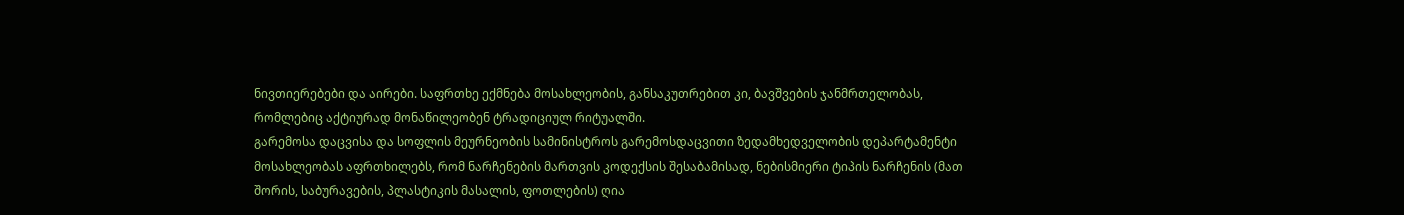ნივთიერებები და აირები. საფრთხე ექმნება მოსახლეობის, განსაკუთრებით კი, ბავშვების ჯანმრთელობას, რომლებიც აქტიურად მონაწილეობენ ტრადიციულ რიტუალში.
გარემოსა დაცვისა და სოფლის მეურნეობის სამინისტროს გარემოსდაცვითი ზედამხედველობის დეპარტამენტი მოსახლეობას აფრთხილებს, რომ ნარჩენების მართვის კოდექსის შესაბამისად, ნებისმიერი ტიპის ნარჩენის (მათ შორის, საბურავების, პლასტიკის მასალის, ფოთლების) ღია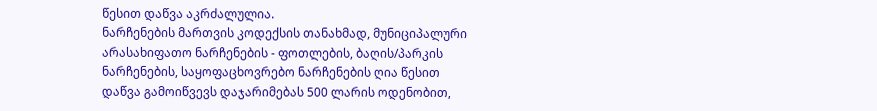წესით დაწვა აკრძალულია.
ნარჩენების მართვის კოდექსის თანახმად, მუნიციპალური არასახიფათო ნარჩენების - ფოთლების, ბაღის/პარკის ნარჩენების, საყოფაცხოვრებო ნარჩენების ღია წესით დაწვა გამოიწვევს დაჯარიმებას 500 ლარის ოდენობით,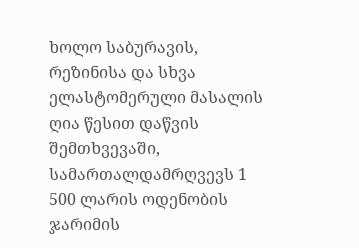ხოლო საბურავის, რეზინისა და სხვა ელასტომერული მასალის ღია წესით დაწვის შემთხვევაში, სამართალდამრღვევს 1 500 ლარის ოდენობის ჯარიმის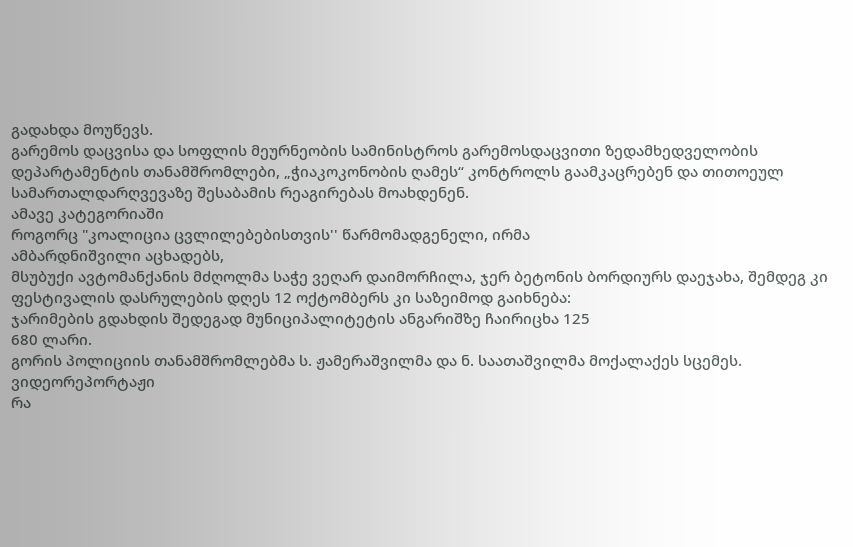გადახდა მოუწევს.
გარემოს დაცვისა და სოფლის მეურნეობის სამინისტროს გარემოსდაცვითი ზედამხედველობის დეპარტამენტის თანამშრომლები, „ჭიაკოკონობის ღამეს“ კონტროლს გაამკაცრებენ და თითოეულ სამართალდარღვევაზე შესაბამის რეაგირებას მოახდენენ.
ამავე კატეგორიაში
როგორც "კოალიცია ცვლილებებისთვის'' წარმომადგენელი, ირმა
ამბარდნიშვილი აცხადებს,
მსუბუქი ავტომანქანის მძღოლმა საჭე ვეღარ დაიმორჩილა, ჯერ ბეტონის ბორდიურს დაეჯახა, შემდეგ კი
ფესტივალის დასრულების დღეს 12 ოქტომბერს კი საზეიმოდ გაიხნება:
ჯარიმების გდახდის შედეგად მუნიციპალიტეტის ანგარიშზე ჩაირიცხა 125
680 ლარი.
გორის პოლიციის თანამშრომლებმა ს. ჟამერაშვილმა და ნ. საათაშვილმა მოქალაქეს სცემეს.
ვიდეორეპორტაჟი
რა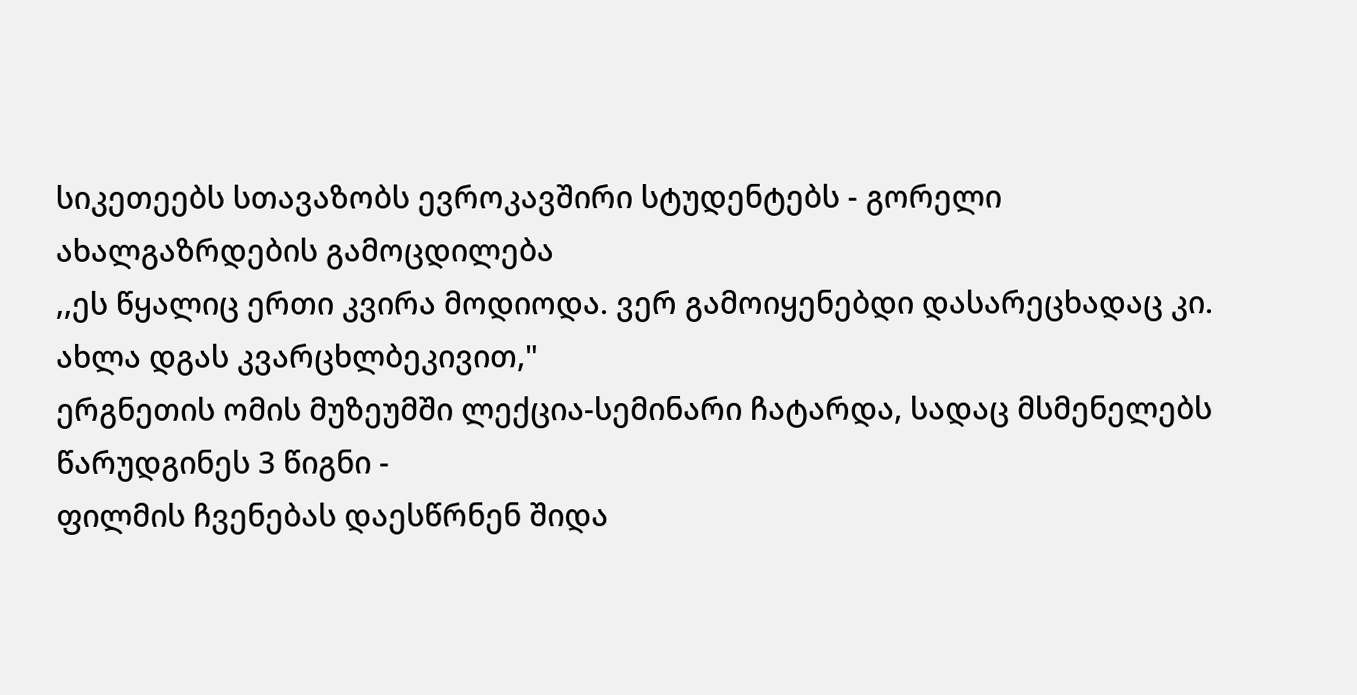სიკეთეებს სთავაზობს ევროკავშირი სტუდენტებს - გორელი
ახალგაზრდების გამოცდილება
,,ეს წყალიც ერთი კვირა მოდიოდა. ვერ გამოიყენებდი დასარეცხადაც კი.
ახლა დგას კვარცხლბეკივით,"
ერგნეთის ომის მუზეუმში ლექცია-სემინარი ჩატარდა, სადაც მსმენელებს
წარუდგინეს 3 წიგნი -
ფილმის ჩვენებას დაესწრნენ შიდა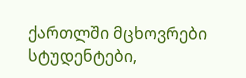ქართლში მცხოვრები სტუდენტები,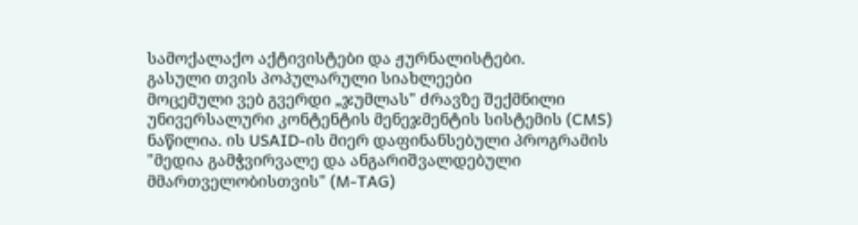სამოქალაქო აქტივისტები და ჟურნალისტები.
გასული თვის პოპულარული სიახლეები
მოცემული ვებ გვერდი „ჯუმლას" ძრავზე შექმნილი უნივერსალური კონტენტის მენეჯმენტის სისტემის (CMS) ნაწილია. ის USAID-ის მიერ დაფინანსებული პროგრამის "მედია გამჭვირვალე და ანგარიშვალდებული მმართველობისთვის" (M-TAG)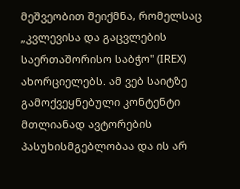მეშვეობით შეიქმნა, რომელსაც „კვლევისა და გაცვლების საერთაშორისო საბჭო" (IREX) ახორციელებს. ამ ვებ საიტზე გამოქვეყნებული კონტენტი მთლიანად ავტორების პასუხისმგებლობაა და ის არ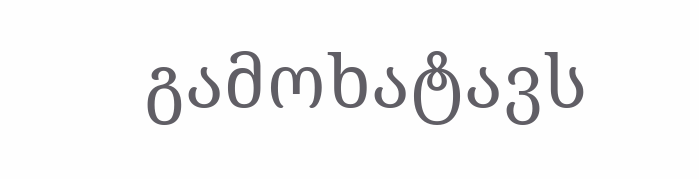გამოხატავს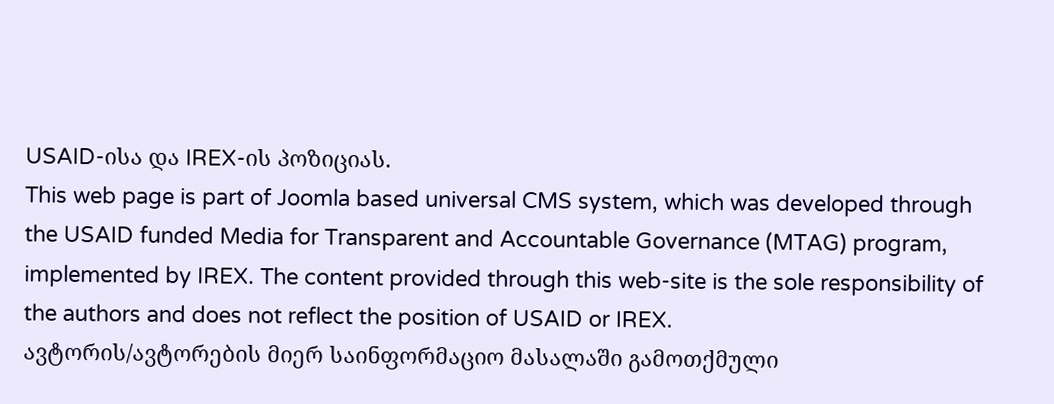USAID-ისა და IREX-ის პოზიციას.
This web page is part of Joomla based universal CMS system, which was developed through the USAID funded Media for Transparent and Accountable Governance (MTAG) program, implemented by IREX. The content provided through this web-site is the sole responsibility of the authors and does not reflect the position of USAID or IREX.
ავტორის/ავტორების მიერ საინფორმაციო მასალაში გამოთქმული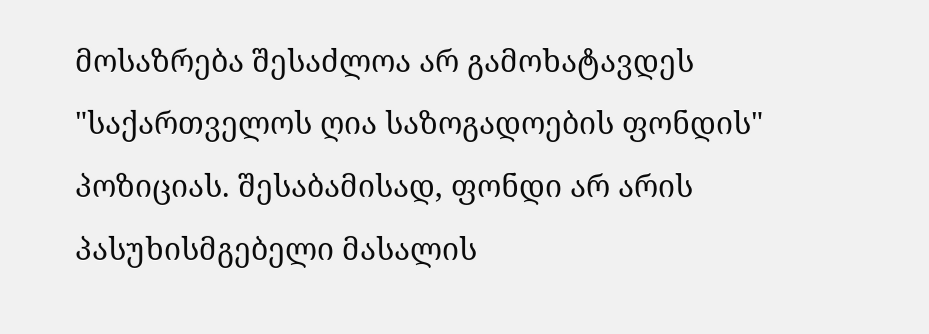მოსაზრება შესაძლოა არ გამოხატავდეს "საქართველოს ღია საზოგადოების ფონდის" პოზიციას. შესაბამისად, ფონდი არ არის პასუხისმგებელი მასალის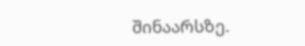შინაარსზე.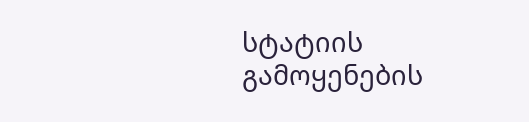სტატიის გამოყენების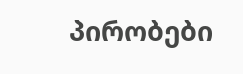პირობები